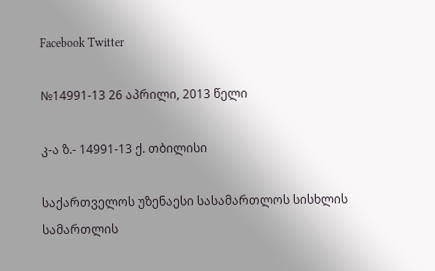Facebook Twitter

№14991-13 26 აპრილი, 2013 წელი

კ-ა ზ.- 14991-13 ქ. თბილისი

საქართველოს უზენაესი სასამართლოს სისხლის სამართლის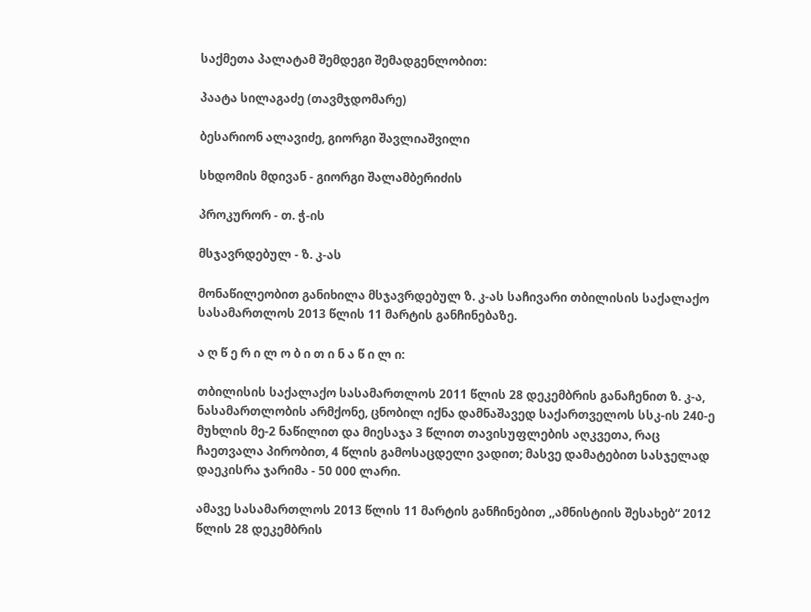საქმეთა პალატამ შემდეგი შემადგენლობით:

პაატა სილაგაძე (თავმჯდომარე)

ბესარიონ ალავიძე, გიორგი შავლიაშვილი

სხდომის მდივან - გიორგი შალამბერიძის

პროკურორ - თ. ჭ-ის

მსჯავრდებულ - ზ. კ-ას

მონაწილეობით განიხილა მსჯავრდებულ ზ. კ-ას საჩივარი თბილისის საქალაქო სასამართლოს 2013 წლის 11 მარტის განჩინებაზე.

ა ღ წ ე რ ი ლ ო ბ ი თ ი ნ ა წ ი ლ ი:

თბილისის საქალაქო სასამართლოს 2011 წლის 28 დეკემბრის განაჩენით ზ. კ-ა, ნასამართლობის არმქონე, ცნობილ იქნა დამნაშავედ საქართველოს სსკ-ის 240-ე მუხლის მე-2 ნაწილით და მიესაჯა 3 წლით თავისუფლების აღკვეთა, რაც ჩაეთვალა პირობით, 4 წლის გამოსაცდელი ვადით; მასვე დამატებით სასჯელად დაეკისრა ჯარიმა - 50 000 ლარი.

ამავე სასამართლოს 2013 წლის 11 მარტის განჩინებით ,,ამნისტიის შესახებ“ 2012 წლის 28 დეკემბრის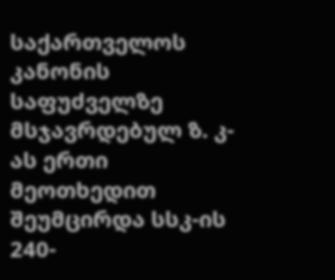საქართველოს კანონის საფუძველზე მსჯავრდებულ ზ. კ-ას ერთი მეოთხედით შეუმცირდა სსკ-ის 240-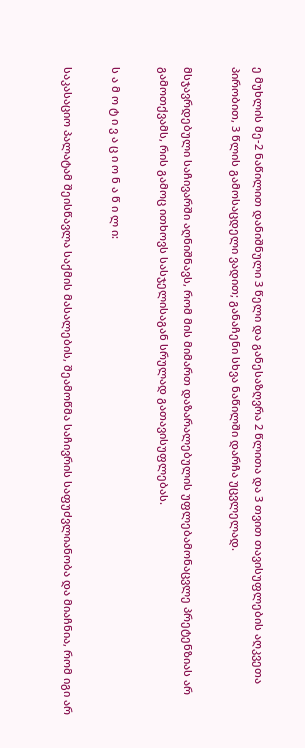ე მუხლის მე-2 ნაწილით დანიშნული 3 წელი და განესაზღვრა 2 წლითა და 3 თვით თავისუფლების აღკვეთა პირობით, 3 წლის გამოსაცდელი ვადით; განაჩენი სხვა ნაწილში დარჩა უცვლელად.

მსჯავრდებული საჩივარში აღნიშნავს, რომ მის მიმართ დაზარალებულის უფლებამონაცვლე პრეტენზიას არ გამოთქვამს, რის გამოც ითხოვს სასჯელისაგან სრულად გათავისუფლებას.

ს ა მ ო ტ ი ვ ა ც ი ო ნ ა წ ი ლ ი:

საკასაციო პალატამ შეისწავლა საქმის მასალების, შეამოწმა საჩივრის საფუძვლიანობა და მიაჩნია, რომ იგი არ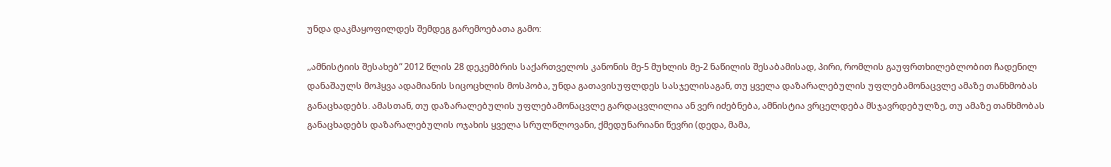უნდა დაკმაყოფილდეს შემდეგ გარემოებათა გამო:

,,ამნისტიის შესახებ“ 2012 წლის 28 დეკემბრის საქართველოს კანონის მე-5 მუხლის მე-2 ნაწილის შესაბამისად, პირი, რომლის გაუფრთხილებლობით ჩადენილ დანაშაულს მოჰყვა ადამიანის სიცოცხლის მოსპობა, უნდა გათავისუფლდეს სასჯელისაგან, თუ ყველა დაზარალებულის უფლებამონაცვლე ამაზე თანხმობას განაცხადებს. ამასთან, თუ დაზარალებულის უფლებამონაცვლე გარდაცვლილია ან ვერ იძებნება, ამნისტია ვრცელდება მსჯავრდებულზე, თუ ამაზე თანხმობას განაცხადებს დაზარალებულის ოჯახის ყველა სრულწლოვანი, ქმედუნარიანი წევრი (დედა, მამა,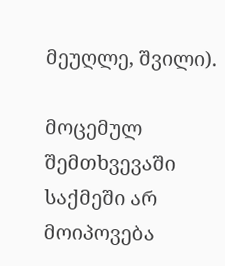მეუღლე, შვილი).

მოცემულ შემთხვევაში საქმეში არ მოიპოვება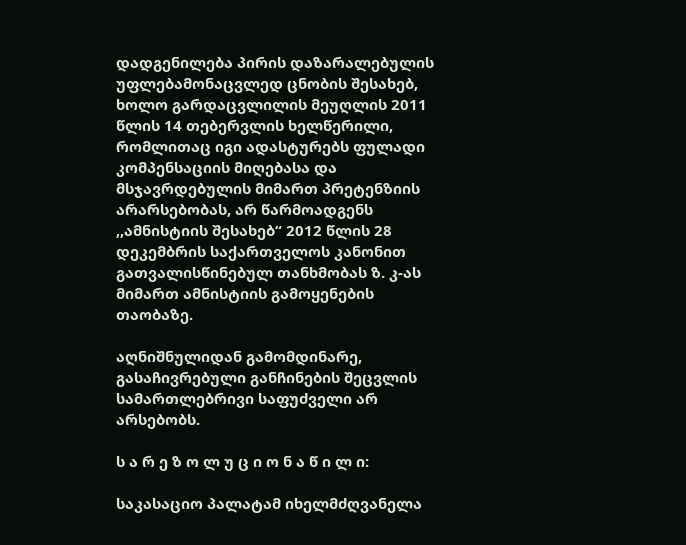დადგენილება პირის დაზარალებულის უფლებამონაცვლედ ცნობის შესახებ, ხოლო გარდაცვლილის მეუღლის 2011 წლის 14 თებერვლის ხელწერილი, რომლითაც იგი ადასტურებს ფულადი კომპენსაციის მიღებასა და მსჯავრდებულის მიმართ პრეტენზიის არარსებობას, არ წარმოადგენს ,,ამნისტიის შესახებ“ 2012 წლის 28 დეკემბრის საქართველოს კანონით გათვალისწინებულ თანხმობას ზ. კ-ას მიმართ ამნისტიის გამოყენების თაობაზე.

აღნიშნულიდან გამომდინარე, გასაჩივრებული განჩინების შეცვლის სამართლებრივი საფუძველი არ არსებობს.

ს ა რ ე ზ ო ლ უ ც ი ო ნ ა წ ი ლ ი:

საკასაციო პალატამ იხელმძღვანელა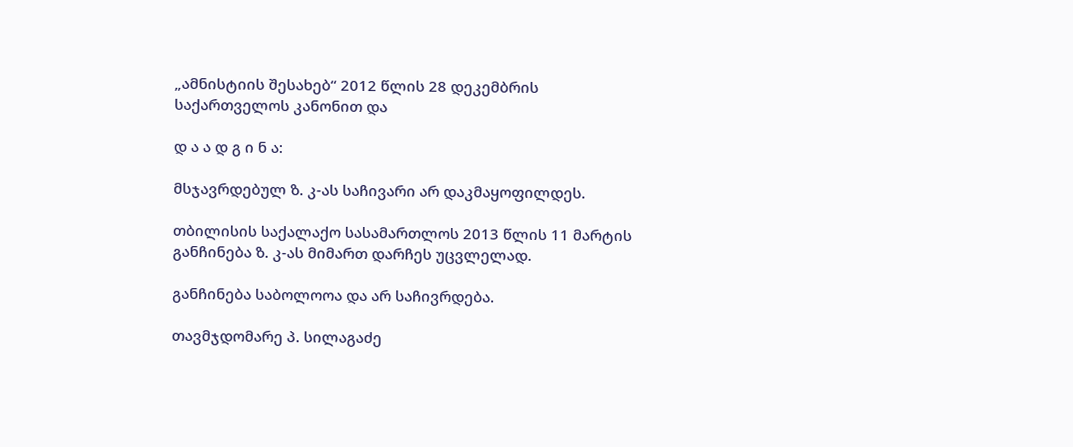„ამნისტიის შესახებ“ 2012 წლის 28 დეკემბრის საქართველოს კანონით და

დ ა ა დ გ ი ნ ა:

მსჯავრდებულ ზ. კ-ას საჩივარი არ დაკმაყოფილდეს.

თბილისის საქალაქო სასამართლოს 2013 წლის 11 მარტის განჩინება ზ. კ-ას მიმართ დარჩეს უცვლელად.

განჩინება საბოლოოა და არ საჩივრდება.

თავმჯდომარე პ. სილაგაძე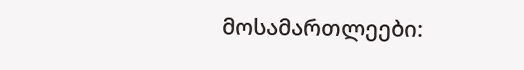მოსამართლეები: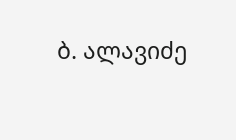ბ. ალავიძე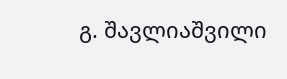გ. შავლიაშვილი